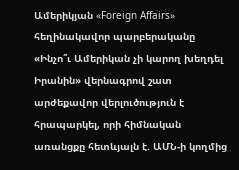Ամերիկյան «Foreign Affairs» հեղինակավոր պարբերականը «Ինչո՞ւ Ամերիկան չի կարող խեղդել Իրանին» վերնագրով շատ արժեքավոր վերլուծություն է հրապարկել, որի հիմնական առանցքը հետևյալն է. ԱՄՆ-ի կողմից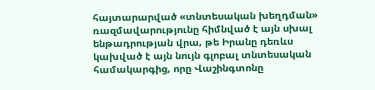հայտարարված «տնտեսական խեղդման» ռազմավարությունը հիմնված է այն սխալ ենթադրության վրա, թե Իրանը դեռևս կախված է այն նույն գլոբալ տնտեսական համակարգից, որը Վաշինգտոնը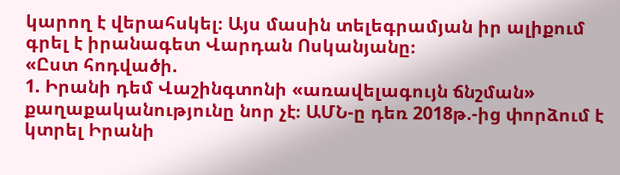կարող է վերահսկել։ Այս մասին տելեգրամյան իր ալիքում գրել է իրանագետ Վարդան Ոսկանյանը։
«Ըստ հոդվածի.
1. Իրանի դեմ Վաշինգտոնի «առավելագույն ճնշման» քաղաքականությունը նոր չէ։ ԱՄՆ-ը դեռ 2018թ.-ից փորձում է կտրել Իրանի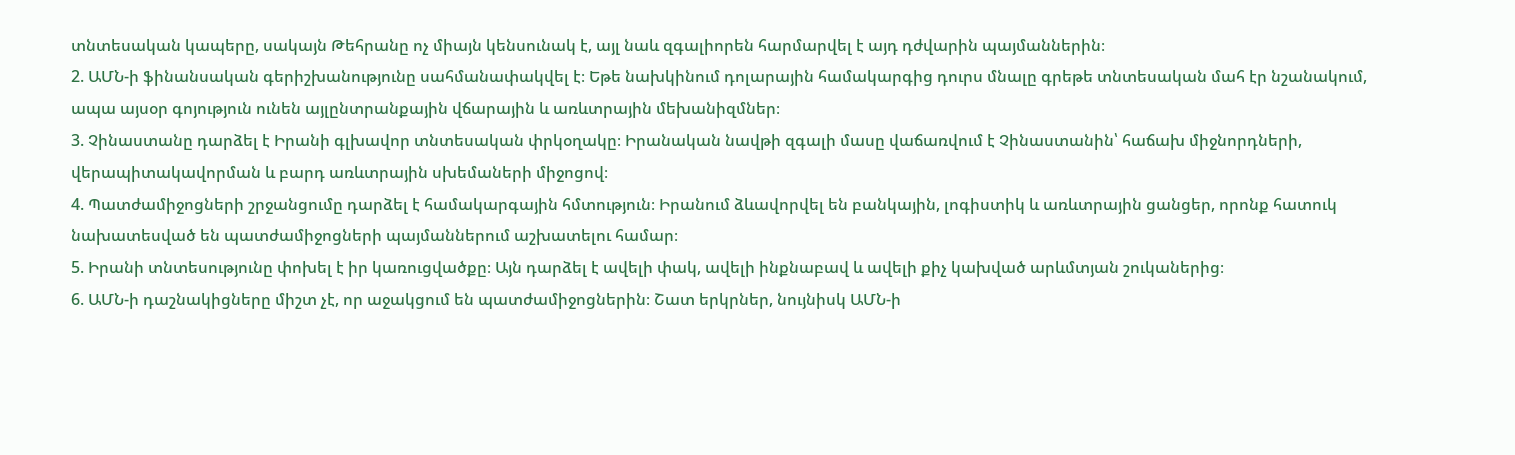տնտեսական կապերը, սակայն Թեհրանը ոչ միայն կենսունակ է, այլ նաև զգալիորեն հարմարվել է այդ դժվարին պայմաններին։
2. ԱՄՆ-ի ֆինանսական գերիշխանությունը սահմանափակվել է։ Եթե նախկինում դոլարային համակարգից դուրս մնալը գրեթե տնտեսական մահ էր նշանակում, ապա այսօր գոյություն ունեն այլընտրանքային վճարային և առևտրային մեխանիզմներ։
3. Չինաստանը դարձել է Իրանի գլխավոր տնտեսական փրկօղակը։ Իրանական նավթի զգալի մասը վաճառվում է Չինաստանին՝ հաճախ միջնորդների, վերապիտակավորման և բարդ առևտրային սխեմաների միջոցով։
4. Պատժամիջոցների շրջանցումը դարձել է համակարգային հմտություն։ Իրանում ձևավորվել են բանկային, լոգիստիկ և առևտրային ցանցեր, որոնք հատուկ նախատեսված են պատժամիջոցների պայմաններում աշխատելու համար։
5. Իրանի տնտեսությունը փոխել է իր կառուցվածքը։ Այն դարձել է ավելի փակ, ավելի ինքնաբավ և ավելի քիչ կախված արևմտյան շուկաներից։
6. ԱՄՆ-ի դաշնակիցները միշտ չէ, որ աջակցում են պատժամիջոցներին։ Շատ երկրներ, նույնիսկ ԱՄՆ-ի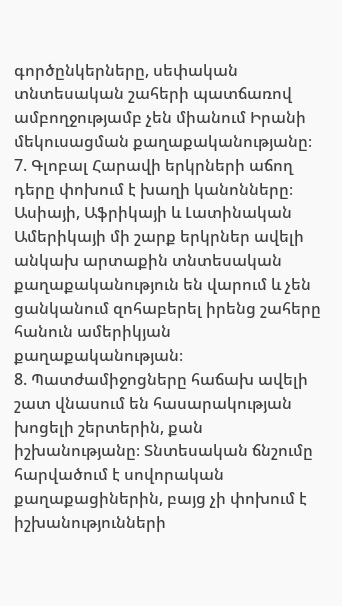գործընկերները, սեփական տնտեսական շահերի պատճառով ամբողջությամբ չեն միանում Իրանի մեկուսացման քաղաքականությանը։
7. Գլոբալ Հարավի երկրների աճող դերը փոխում է խաղի կանոնները։ Ասիայի, Աֆրիկայի և Լատինական Ամերիկայի մի շարք երկրներ ավելի անկախ արտաքին տնտեսական քաղաքականություն են վարում և չեն ցանկանում զոհաբերել իրենց շահերը հանուն ամերիկյան քաղաքականության։
8. Պատժամիջոցները հաճախ ավելի շատ վնասում են հասարակության խոցելի շերտերին, քան իշխանությանը։ Տնտեսական ճնշումը հարվածում է սովորական քաղաքացիներին, բայց չի փոխում է իշխանությունների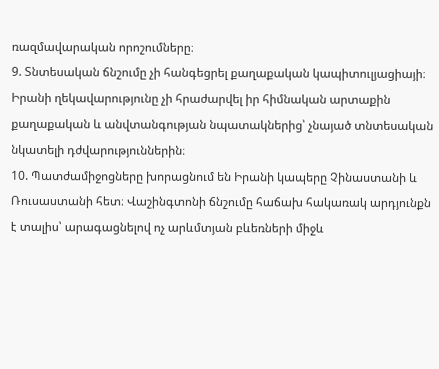ռազմավարական որոշումները։
9. Տնտեսական ճնշումը չի հանգեցրել քաղաքական կապիտուլյացիայի։ Իրանի ղեկավարությունը չի հրաժարվել իր հիմնական արտաքին քաղաքական և անվտանգության նպատակներից՝ չնայած տնտեսական նկատելի դժվարություններին։
10. Պատժամիջոցները խորացնում են Իրանի կապերը Չինաստանի և Ռուսաստանի հետ։ Վաշինգտոնի ճնշումը հաճախ հակառակ արդյունքն է տալիս՝ արագացնելով ոչ արևմտյան բևեռների միջև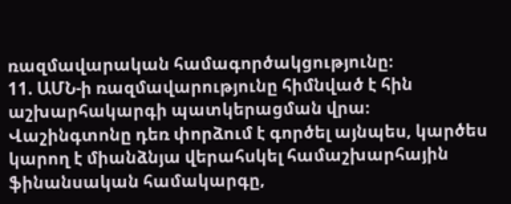ռազմավարական համագործակցությունը։
11. ԱՄՆ-ի ռազմավարությունը հիմնված է հին աշխարհակարգի պատկերացման վրա։ Վաշինգտոնը դեռ փորձում է գործել այնպես, կարծես կարող է միանձնյա վերահսկել համաշխարհային ֆինանսական համակարգը,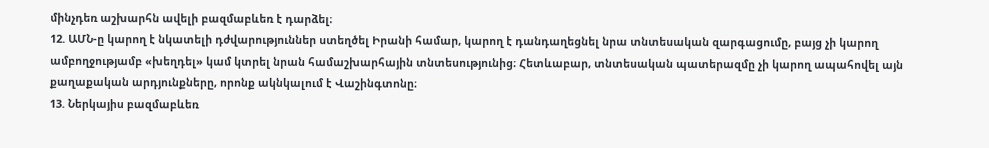մինչդեռ աշխարհն ավելի բազմաբևեռ է դարձել։
12. ԱՄՆ-ը կարող է նկատելի դժվարություններ ստեղծել Իրանի համար, կարող է դանդաղեցնել նրա տնտեսական զարգացումը, բայց չի կարող ամբողջությամբ «խեղդել» կամ կտրել նրան համաշխարհային տնտեսությունից։ Հետևաբար, տնտեսական պատերազմը չի կարող ապահովել այն քաղաքական արդյունքները, որոնք ակնկալում է Վաշինգտոնը։
13. Ներկայիս բազմաբևեռ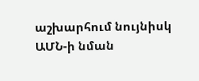աշխարհում նույնիսկ ԱՄՆ-ի նման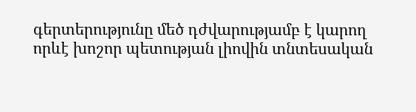գերտերությունը մեծ դժվարությամբ է կարող որևէ խոշոր պետության լիովին տնտեսական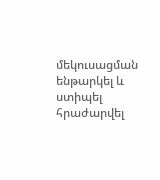մեկուսացման ենթարկել և ստիպել հրաժարվել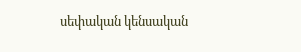սեփական կենսական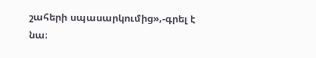շահերի սպասարկումից»,-գրել է նա։